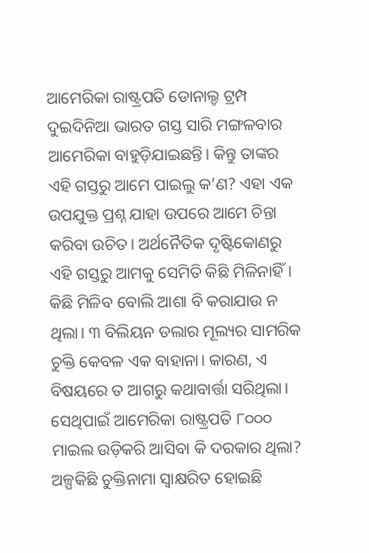ଆମେରିକା ରାଷ୍ଟ୍ରପତି ଡୋନାଲ୍ଡ ଟ୍ରମ୍ପ ଦୁଇଦିନିଆ ଭାରତ ଗସ୍ତ ସାରି ମଙ୍ଗଳବାର ଆମେରିକା ବାହୁଡ଼ିଯାଇଛନ୍ତି। କିନ୍ତୁ ତାଙ୍କର ଏହି ଗସ୍ତରୁ ଆମେ ପାଇଲୁ କ’ଣ? ଏହା ଏକ ଉପଯୁକ୍ତ ପ୍ରଶ୍ନ ଯାହା ଉପରେ ଆମେ ଚିନ୍ତା କରିବା ଉଚିତ। ଅର୍ଥନୈତିକ ଦୃଷ୍ଟିକୋଣରୁ ଏହି ଗସ୍ତରୁ ଆମକୁ ସେମିତି କିଛି ମିଳିନାହିଁ। କିଛି ମିଳିବ ବୋଲି ଆଶା ବି କରାଯାଉ ନ ଥିଲା। ୩ ବିଲିୟନ ଡଲାର ମୂଲ୍ୟର ସାମରିକ ଚୁକ୍ତି କେବଳ ଏକ ବାହାନା। କାରଣ, ଏ ବିଷୟରେ ତ ଆଗରୁ କଥାବାର୍ତ୍ତା ସରିଥିଲା। ସେଥିପାଇଁ ଆମେରିକା ରାଷ୍ଟ୍ରପତି ୮୦୦୦ ମାଇଲ ଉଡ଼ିକରି ଆସିବା କି ଦରକାର ଥିଲା? ଅଳ୍ପକିଛି ଚୁକ୍ତିନାମା ସ୍ବାକ୍ଷରିତ ହୋଇଛି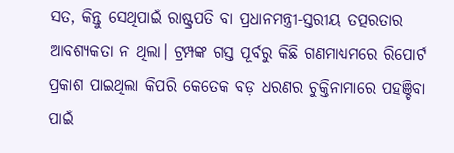ସତ, କିନ୍ତୁ ସେଥିପାଇଁ ରାଷ୍ଟ୍ରପତି ବା ପ୍ରଧାନମନ୍ତ୍ରୀ-ସ୍ତରୀୟ ତତ୍ପରତାର ଆବଶ୍ୟକତା ନ ଥିଲା। ଟ୍ରମ୍ପଙ୍କ ଗସ୍ତ ପୂର୍ବରୁ କିଛି ଗଣମାଧ୍ୟମରେ ରିପୋର୍ଟ ପ୍ରକାଶ ପାଇଥିଲା କିପରି କେତେକ ବଡ଼ ଧରଣର ଚୁକ୍ତିନାମାରେ ପହଞ୍ଚିବା ପାଇଁ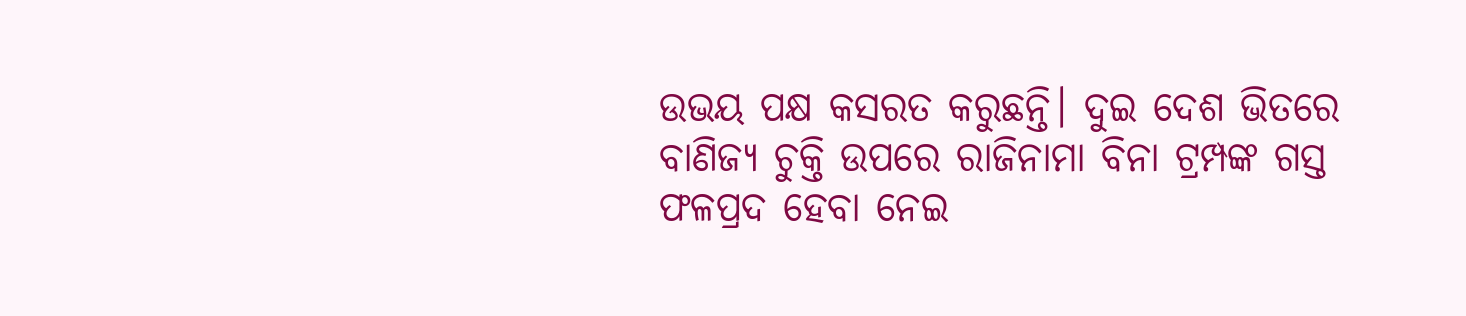ଉଭୟ ପକ୍ଷ କସରତ କରୁଛନ୍ତି। ଦୁଇ ଦେଶ ଭିତରେ ବାଣିଜ୍ୟ ଚୁକ୍ତି ଉପରେ ରାଜିନାମା ବିନା ଟ୍ରମ୍ପଙ୍କ ଗସ୍ତ ଫଳପ୍ରଦ ହେବା ନେଇ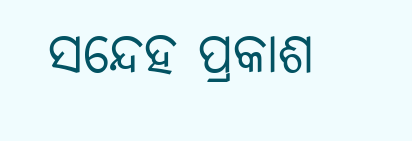ସନ୍ଦେହ ପ୍ରକାଶ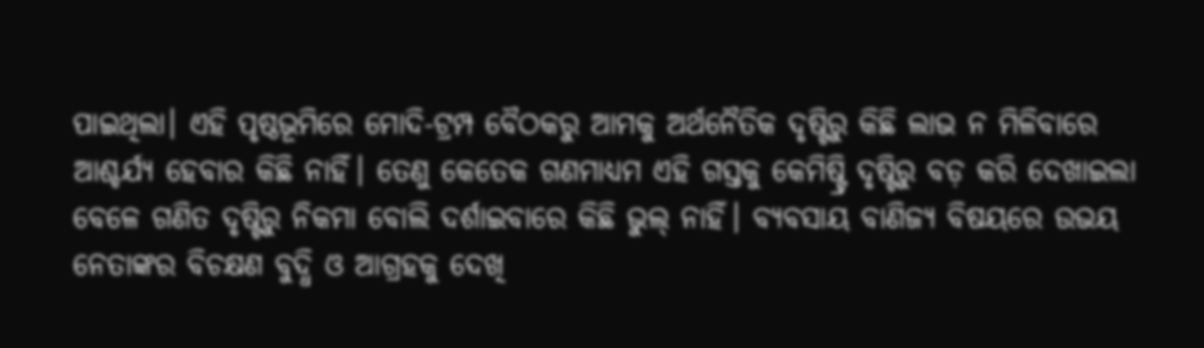ପାଇଥିଲା। ଏହି ପୃଷ୍ଠଭୂମିରେ ମୋଦି-ଟ୍ରମ୍ପ ବୈଠକରୁ ଆମକୁ ଅର୍ଥନୈତିକ ଦୃଷ୍ଟିରୁ କିଛି ଲାଭ ନ ମିଳିବାରେ ଆଶ୍ଚର୍ଯ୍ୟ ହେବାର କିଛି ନାହିଁ। ତେଣୁ କେତେକ ଗଣମାଧ୍ୟମ ଏହି ଗସ୍ତକୁ କେମିଷ୍ଟ୍ରି ଦୃଷ୍ଟିରୁ ବଡ଼ କରି ଦେଖାଇଲା ବେଳେ ଗଣିତ ଦୃଷ୍ଟିରୁ ନିକମା ବୋଲି ଦର୍ଶାଇବାରେ କିଛି ଭୁଲ୍ ନାହିଁ। ବ୍ୟବସାୟ ବାଣିଜ୍ୟ ବିଷୟରେ ଉଭୟ ନେତାଙ୍କର ବିଚକ୍ଷଣ ବୁଦ୍ଧି ଓ ଆଗ୍ରହକୁ ଦେଖି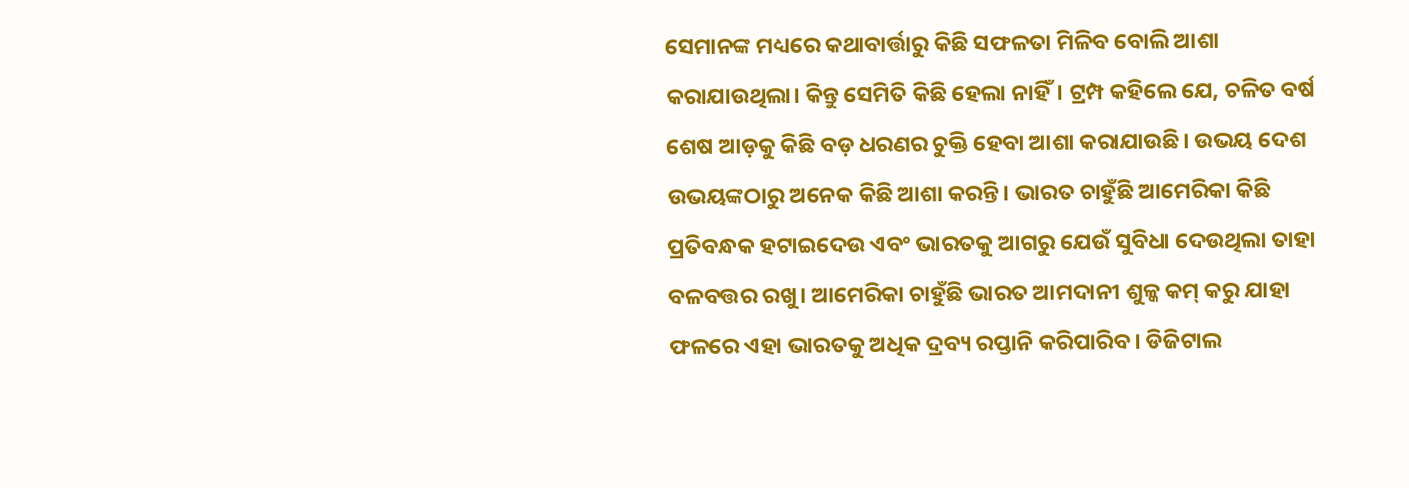ସେମାନଙ୍କ ମଧ୍ୟରେ କଥାବାର୍ତ୍ତାରୁ କିଛି ସଫଳତା ମିଳିବ ବୋଲି ଆଶା କରାଯାଉଥିଲା। କିନ୍ତୁ ସେମିତି କିଛି ହେଲା ନାହିଁ। ଟ୍ରମ୍ପ କହିଲେ ଯେ, ଚଳିତ ବର୍ଷ ଶେଷ ଆଡ଼କୁ କିଛି ବଡ଼ ଧରଣର ଚୁକ୍ତି ହେବା ଆଶା କରାଯାଉଛି। ଉଭୟ ଦେଶ ଉଭୟଙ୍କଠାରୁ ଅନେକ କିଛି ଆଶା କରନ୍ତି। ଭାରତ ଚାହୁଁଛି ଆମେରିକା କିଛି ପ୍ରତିବନ୍ଧକ ହଟାଇଦେଉ ଏବଂ ଭାରତକୁ ଆଗରୁ ଯେଉଁ ସୁବିଧା ଦେଉଥିଲା ତାହା ବଳବତ୍ତର ରଖୁ। ଆମେରିକା ଚାହୁଁଛି ଭାରତ ଆମଦାନୀ ଶୁଳ୍କ କମ୍ କରୁ ଯାହା ଫଳରେ ଏହା ଭାରତକୁ ଅଧିକ ଦ୍ରବ୍ୟ ରପ୍ତାନି କରିପାରିବ। ଡିଜିଟାଲ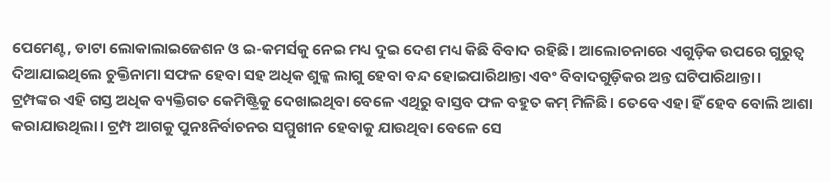ପେମେଣ୍ଟ, ଡାଟା ଲୋକାଲାଇଜେଶନ ଓ ଇ-କମର୍ସକୁ ନେଇ ମଧ୍ୟ ଦୁଇ ଦେଶ ମଧ୍ୟ କିଛି ବିବାଦ ରହିଛି। ଆଲୋଚନାରେ ଏଗୁଡ଼ିକ ଉପରେ ଗୁରୁତ୍ୱ ଦିଆଯାଇଥିଲେ ଚୁକ୍ତିନାମା ସଫଳ ହେବା ସହ ଅଧିକ ଶୁଳ୍କ ଲାଗୁ ହେବା ବନ୍ଦ ହୋଇପାରିଥାନ୍ତା ଏବଂ ବିବାଦଗୁଡ଼ିକର ଅନ୍ତ ଘଟିପାରିଥାନ୍ତା।
ଟ୍ରମ୍ପଙ୍କର ଏହି ଗସ୍ତ ଅଧିକ ବ୍ୟକ୍ତିଗତ କେମିଷ୍ଟ୍ରିକୁ ଦେଖାଇଥିବା ବେଳେ ଏଥିରୁ ବାସ୍ତବ ଫଳ ବହୁତ କମ୍ ମିଳିଛି। ତେବେ ଏହା ହିଁ ହେବ ବୋଲି ଆଶା କରାଯାଉଥିଲା। ଟ୍ରମ୍ପ ଆଗକୁ ପୁନଃନିର୍ବାଚନର ସମ୍ମୁଖୀନ ହେବାକୁ ଯାଉଥିବା ବେଳେ ସେ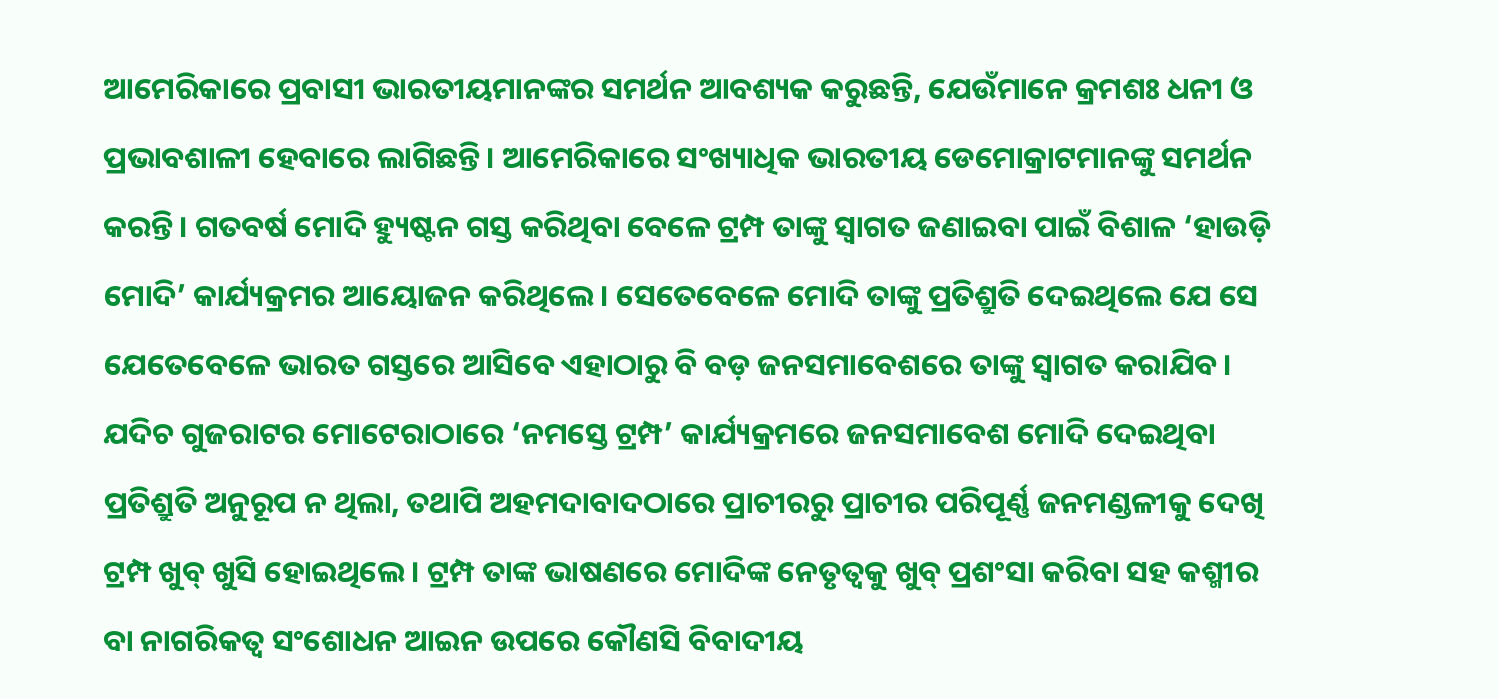ଆମେରିକାରେ ପ୍ରବାସୀ ଭାରତୀୟମାନଙ୍କର ସମର୍ଥନ ଆବଶ୍ୟକ କରୁଛନ୍ତି, ଯେଉଁମାନେ କ୍ରମଶଃ ଧନୀ ଓ ପ୍ରଭାବଶାଳୀ ହେବାରେ ଲାଗିଛନ୍ତି। ଆମେରିକାରେ ସଂଖ୍ୟାଧିକ ଭାରତୀୟ ଡେମୋକ୍ରାଟମାନଙ୍କୁ ସମର୍ଥନ କରନ୍ତି। ଗତବର୍ଷ ମୋଦି ହ୍ୟୁଷ୍ଟନ ଗସ୍ତ କରିଥିବା ବେଳେ ଟ୍ରମ୍ପ ତାଙ୍କୁ ସ୍ବାଗତ ଜଣାଇବା ପାଇଁ ବିଶାଳ ‘ହାଉଡ଼ି ମୋଦି’ କାର୍ଯ୍ୟକ୍ରମର ଆୟୋଜନ କରିଥିଲେ। ସେତେବେଳେ ମୋଦି ତାଙ୍କୁ ପ୍ରତିଶ୍ରୁତି ଦେଇଥିଲେ ଯେ ସେ ଯେତେବେଳେ ଭାରତ ଗସ୍ତରେ ଆସିବେ ଏହାଠାରୁ ବି ବଡ଼ ଜନସମାବେଶରେ ତାଙ୍କୁ ସ୍ବାଗତ କରାଯିବ। ଯଦିଚ ଗୁଜରାଟର ମୋଟେରାଠାରେ ‘ନମସ୍ତେ ଟ୍ରମ୍ପ’ କାର୍ଯ୍ୟକ୍ରମରେ ଜନସମାବେଶ ମୋଦି ଦେଇଥିବା ପ୍ରତିଶ୍ରୁତି ଅନୁରୂପ ନ ଥିଲା, ତଥାପି ଅହମଦାବାଦଠାରେ ପ୍ରାଚୀରରୁ ପ୍ରାଚୀର ପରିପୂର୍ଣ୍ଣ ଜନମଣ୍ଡଳୀକୁ ଦେଖି ଟ୍ରମ୍ପ ଖୁବ୍ ଖୁସି ହୋଇଥିଲେ। ଟ୍ରମ୍ପ ତାଙ୍କ ଭାଷଣରେ ମୋଦିଙ୍କ ନେତୃତ୍ୱକୁ ଖୁବ୍ ପ୍ରଶଂସା କରିବା ସହ କଶ୍ମୀର ବା ନାଗରିକତ୍ୱ ସଂଶୋଧନ ଆଇନ ଉପରେ କୌଣସି ବିବାଦୀୟ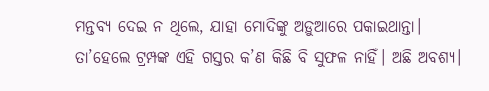ମନ୍ତବ୍ୟ ଦେଇ ନ ଥିଲେ, ଯାହା ମୋଦିଙ୍କୁ ଅଡ଼ୁଆରେ ପକାଇଥାନ୍ତା।
ତା’ହେଲେ ଟ୍ରମ୍ପଙ୍କ ଏହି ଗସ୍ତର କ’ଣ କିଛି ବି ସୁଫଳ ନାହିଁ। ଅଛି ଅବଶ୍ୟ।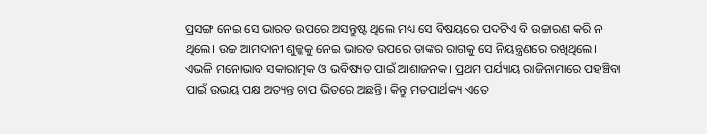ପ୍ରସଙ୍ଗ ନେଇ ସେ ଭାରତ ଉପରେ ଅସନ୍ତୁଷ୍ଟ ଥିଲେ ମଧ୍ୟ ସେ ବିଷୟରେ ପଦଟିଏ ବି ଉଚ୍ଚାରଣ କରି ନ ଥିଲେ। ଉଚ୍ଚ ଆମଦାନୀ ଶୁଳ୍କକୁ ନେଇ ଭାରତ ଉପରେ ତାଙ୍କର ରାଗକୁ ସେ ନିୟନ୍ତ୍ରଣରେ ରଖିଥିଲେ। ଏଭଳି ମନୋଭାବ ସକାରାତ୍ମକ ଓ ଭବିଷ୍ୟତ ପାଇଁ ଆଶାଜନକ। ପ୍ରଥମ ପର୍ଯ୍ୟାୟ ରାଜିନାମାରେ ପହଞ୍ଚିବା ପାଇଁ ଉଭୟ ପକ୍ଷ ଅତ୍ୟନ୍ତ ଚାପ ଭିତରେ ଅଛନ୍ତି। କିନ୍ତୁ ମତପାର୍ଥକ୍ୟ ଏତେ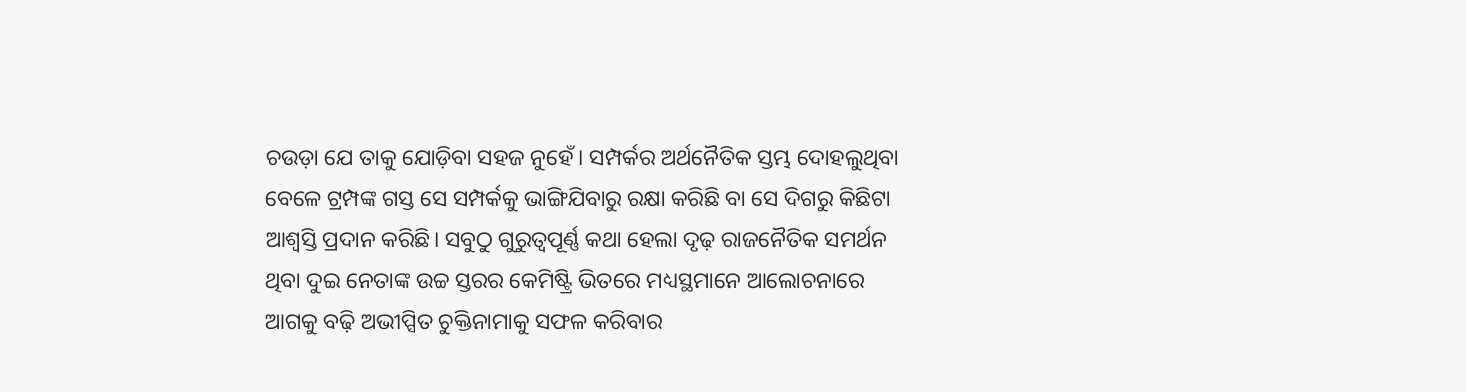ଚଉଡ଼ା ଯେ ତାକୁ ଯୋଡ଼ିବା ସହଜ ନୁହେଁ। ସମ୍ପର୍କର ଅର୍ଥନୈତିକ ସ୍ତମ୍ଭ ଦୋହଲୁଥିବା ବେଳେ ଟ୍ରମ୍ପଙ୍କ ଗସ୍ତ ସେ ସମ୍ପର୍କକୁ ଭାଙ୍ଗିଯିବାରୁ ରକ୍ଷା କରିଛି ବା ସେ ଦିଗରୁ କିଛିଟା ଆଶ୍ୱସ୍ତି ପ୍ରଦାନ କରିଛି। ସବୁଠୁ ଗୁରୁତ୍ୱପୂର୍ଣ୍ଣ କଥା ହେଲା ଦୃଢ଼ ରାଜନୈତିକ ସମର୍ଥନ ଥିବା ଦୁଇ ନେତାଙ୍କ ଉଚ୍ଚ ସ୍ତରର କେମିଷ୍ଟ୍ରି ଭିତରେ ମଧ୍ୟସ୍ଥମାନେ ଆଲୋଚନାରେ ଆଗକୁ ବଢ଼ି ଅଭୀପ୍ସିତ ଚୁକ୍ତିନାମାକୁ ସଫଳ କରିବାର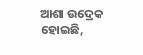ଆଶା ଉଦ୍ରେକ ହୋଇଛି,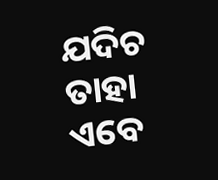ଯଦିଚ ତାହା ଏବେ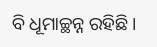ବି ଧୂମାଚ୍ଛନ୍ନ ରହିଛି।